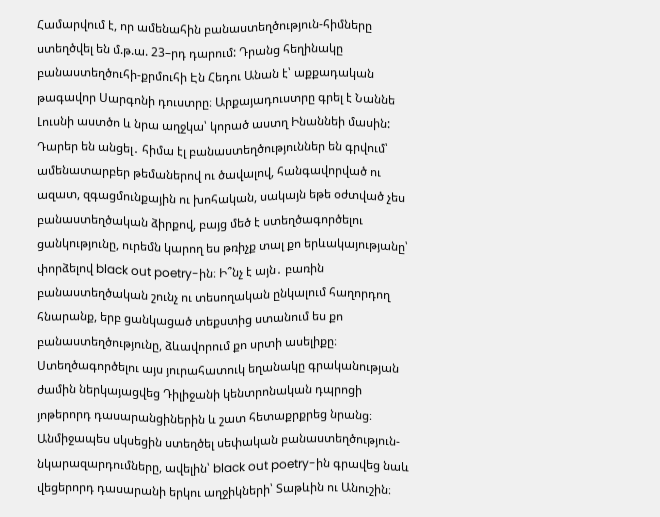Համարվում է, որ ամենահին բանաստեղծություն-հիմները ստեղծվել են մ.թ.ա. 23–րդ դարում: Դրանց հեղինակը բանաստեղծուհի-քրմուհի Էն Հեդու Անան է՝ աքքադական թագավոր Սարգոնի դուստրը։ Արքայադուստրը գրել է Նաննե Լուսնի աստծո և նրա աղջկա՝ կորած աստղ Ինաննեի մասին:
Դարեր են անցել․ հիմա էլ բանաստեղծություններ են գրվում՝ ամենատարբեր թեմաներով ու ծավալով, հանգավորված ու ազատ, զգացմունքային ու խոհական, սակայն եթե օժտված չես բանաստեղծական ձիրքով, բայց մեծ է ստեղծագործելու ցանկությունը, ուրեմն կարող ես թռիչք տալ քո երևակայությանը՝ փորձելով black out poetry-ին։ Ի՞նչ է այն․ բառին բանաստեղծական շունչ ու տեսողական ընկալում հաղորդող հնարանք, երբ ցանկացած տեքստից ստանում ես քո բանաստեղծությունը, ձևավորում քո սրտի ասելիքը։
Ստեղծագործելու այս յուրահատուկ եղանակը գրականության ժամին ներկայացվեց Դիլիջանի կենտրոնական դպրոցի յոթերորդ դասարանցիներին և շատ հետաքրքրեց նրանց։ Անմիջապես սկսեցին ստեղծել սեփական բանաստեղծություն-նկարազարդումները, ավելին՝ black out poetry-ին գրավեց նաև վեցերորդ դասարանի երկու աղջիկների՝ Տաթևին ու Անուշին։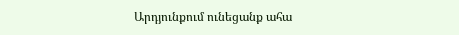Արդյունքում ունեցանք ահա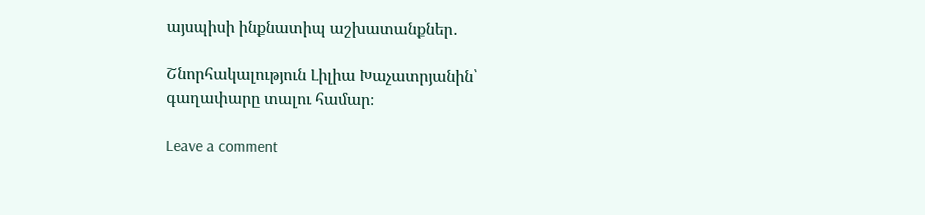այսպիսի ինքնատիպ աշխատանքներ․

Շնորհակալություն Լիլիա Խաչատրյանին՝ գաղափարը տալու համար։

Leave a comment